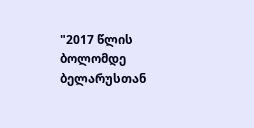"2017 წლის ბოლომდე ბელარუსთან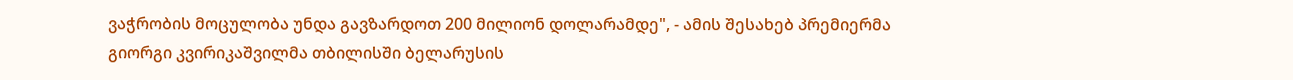ვაჭრობის მოცულობა უნდა გავზარდოთ 200 მილიონ დოლარამდე", - ამის შესახებ პრემიერმა გიორგი კვირიკაშვილმა თბილისში ბელარუსის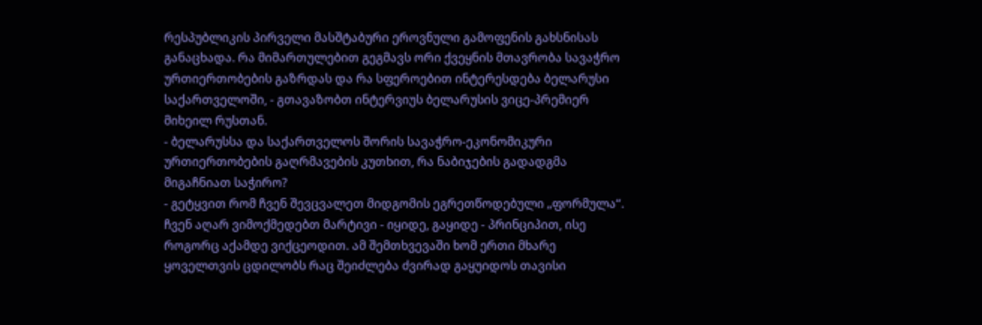რესპუბლიკის პირველი მასშტაბური ეროვნული გამოფენის გახსნისას განაცხადა. რა მიმართულებით გეგმავს ორი ქვეყნის მთავრობა სავაჭრო ურთიერთობების გაზრდას და რა სფეროებით ინტერესდება ბელარუსი საქართველოში, - გთავაზობთ ინტერვიუს ბელარუსის ვიცე-პრემიერ მიხეილ რუსთან.
- ბელარუსსა და საქართველოს შორის სავაჭრო-ეკონომიკური ურთიერთობების გაღრმავების კუთხით, რა ნაბიჯების გადადგმა მიგაჩნიათ საჭირო?
- გეტყვით რომ ჩვენ შევცვალეთ მიდგომის ეგრეთწოდებული „ფორმულა“. ჩვენ აღარ ვიმოქმედებთ მარტივი - იყიდე, გაყიდე - პრინციპით, ისე როგორც აქამდე ვიქცეოდით. ამ შემთხვევაში ხომ ერთი მხარე ყოველთვის ცდილობს რაც შეიძლება ძვირად გაყუიდოს თავისი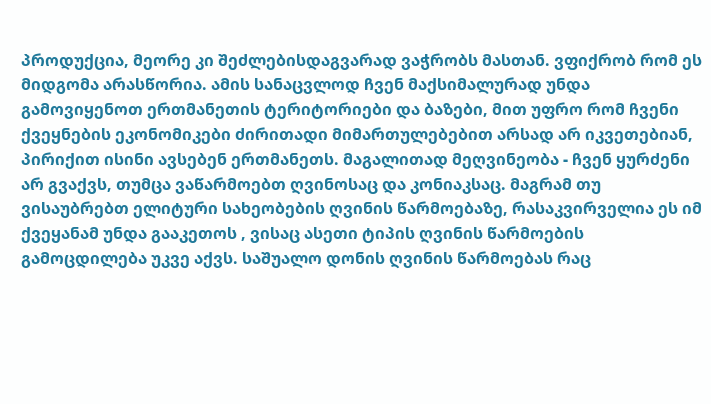პროდუქცია, მეორე კი შეძლებისდაგვარად ვაჭრობს მასთან. ვფიქრობ რომ ეს მიდგომა არასწორია. ამის სანაცვლოდ ჩვენ მაქსიმალურად უნდა გამოვიყენოთ ერთმანეთის ტერიტორიები და ბაზები, მით უფრო რომ ჩვენი ქვეყნების ეკონომიკები ძირითადი მიმართულებებით არსად არ იკვეთებიან, პირიქით ისინი ავსებენ ერთმანეთს. მაგალითად მეღვინეობა - ჩვენ ყურძენი არ გვაქვს, თუმცა ვაწარმოებთ ღვინოსაც და კონიაკსაც. მაგრამ თუ ვისაუბრებთ ელიტური სახეობების ღვინის წარმოებაზე, რასაკვირველია ეს იმ ქვეყანამ უნდა გააკეთოს , ვისაც ასეთი ტიპის ღვინის წარმოების გამოცდილება უკვე აქვს. საშუალო დონის ღვინის წარმოებას რაც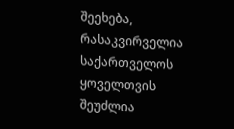შეეხება, რასაკვირველია საქართველოს ყოველთვის შეუძლია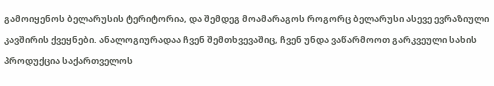გამოიყენოს ბელარუსის ტერიტორია, და შემდეგ მოამარაგოს როგორც ბელარუსი ასევე ევრაზიული კავშირის ქვეყნები. ანალოგიურადაა ჩვენ შემთხვევაშიც, ჩვენ უნდა ვაწარმოოთ გარკვეული სახის პროდუქცია საქართველოს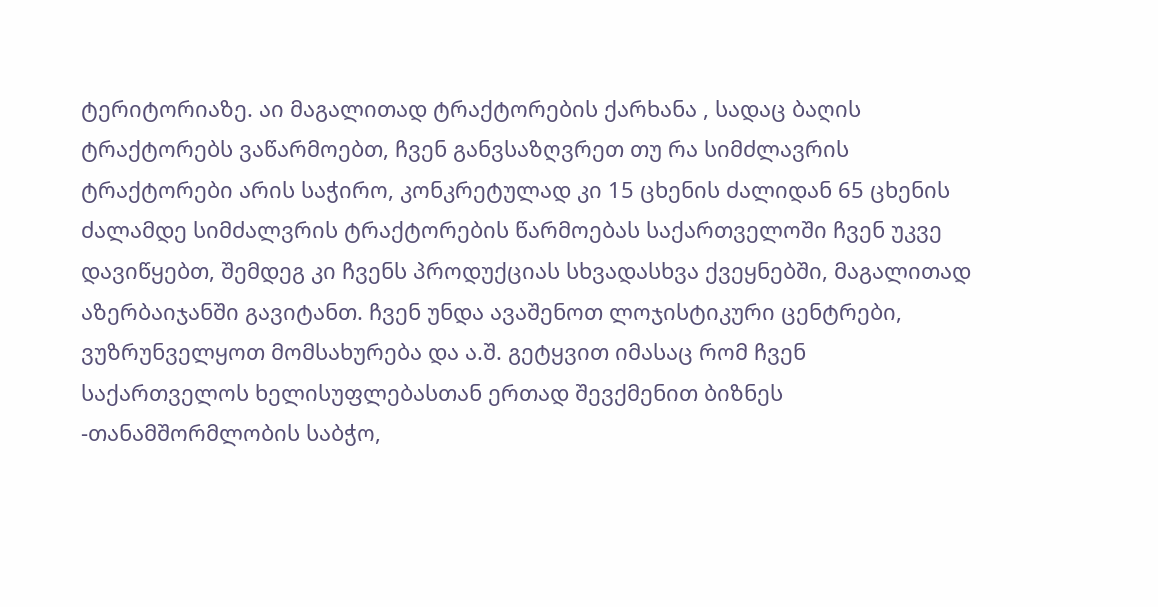ტერიტორიაზე. აი მაგალითად ტრაქტორების ქარხანა , სადაც ბაღის ტრაქტორებს ვაწარმოებთ, ჩვენ განვსაზღვრეთ თუ რა სიმძლავრის ტრაქტორები არის საჭირო, კონკრეტულად კი 15 ცხენის ძალიდან 65 ცხენის ძალამდე სიმძალვრის ტრაქტორების წარმოებას საქართველოში ჩვენ უკვე დავიწყებთ, შემდეგ კი ჩვენს პროდუქციას სხვადასხვა ქვეყნებში, მაგალითად აზერბაიჯანში გავიტანთ. ჩვენ უნდა ავაშენოთ ლოჯისტიკური ცენტრები, ვუზრუნველყოთ მომსახურება და ა.შ. გეტყვით იმასაც რომ ჩვენ საქართველოს ხელისუფლებასთან ერთად შევქმენით ბიზნეს -თანამშორმლობის საბჭო,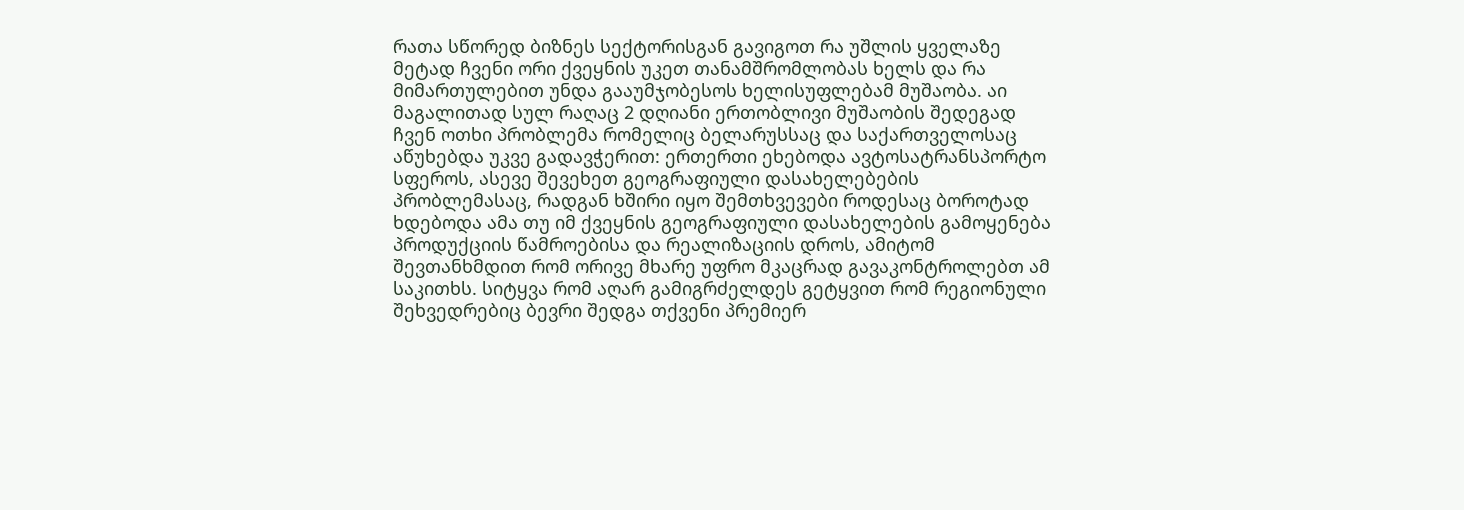რათა სწორედ ბიზნეს სექტორისგან გავიგოთ რა უშლის ყველაზე მეტად ჩვენი ორი ქვეყნის უკეთ თანამშრომლობას ხელს და რა მიმართულებით უნდა გააუმჯობესოს ხელისუფლებამ მუშაობა. აი მაგალითად სულ რაღაც 2 დღიანი ერთობლივი მუშაობის შედეგად ჩვენ ოთხი პრობლემა რომელიც ბელარუსსაც და საქართველოსაც აწუხებდა უკვე გადავჭერით: ერთერთი ეხებოდა ავტოსატრანსპორტო სფეროს, ასევე შევეხეთ გეოგრაფიული დასახელებების პრობლემასაც, რადგან ხშირი იყო შემთხვევები როდესაც ბოროტად ხდებოდა ამა თუ იმ ქვეყნის გეოგრაფიული დასახელების გამოყენება პროდუქციის წამროებისა და რეალიზაციის დროს, ამიტომ შევთანხმდით რომ ორივე მხარე უფრო მკაცრად გავაკონტროლებთ ამ საკითხს. სიტყვა რომ აღარ გამიგრძელდეს გეტყვით რომ რეგიონული შეხვედრებიც ბევრი შედგა თქვენი პრემიერ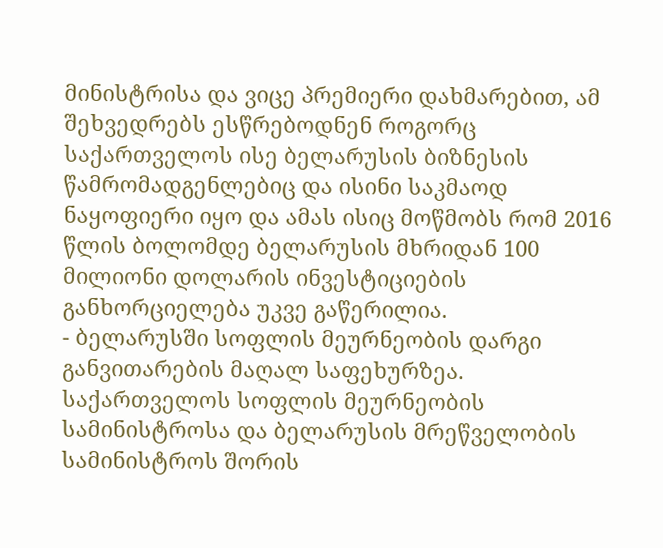მინისტრისა და ვიცე პრემიერი დახმარებით, ამ შეხვედრებს ესწრებოდნენ როგორც საქართველოს ისე ბელარუსის ბიზნესის წამრომადგენლებიც და ისინი საკმაოდ ნაყოფიერი იყო და ამას ისიც მოწმობს რომ 2016 წლის ბოლომდე ბელარუსის მხრიდან 100 მილიონი დოლარის ინვესტიციების განხორციელება უკვე გაწერილია.
- ბელარუსში სოფლის მეურნეობის დარგი განვითარების მაღალ საფეხურზეა. საქართველოს სოფლის მეურნეობის სამინისტროსა და ბელარუსის მრეწველობის სამინისტროს შორის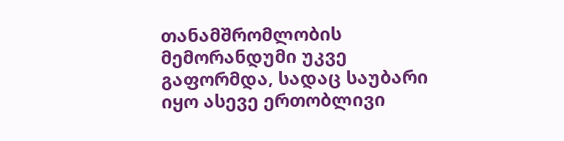თანამშრომლობის მემორანდუმი უკვე გაფორმდა, სადაც საუბარი იყო ასევე ერთობლივი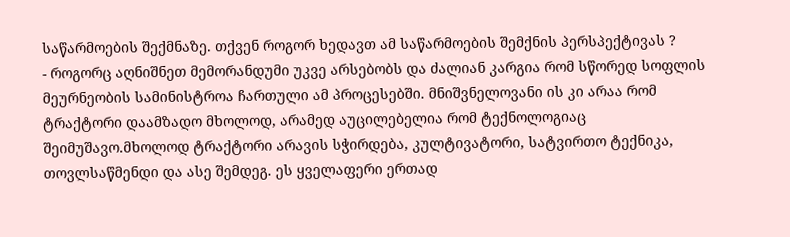საწარმოების შექმნაზე. თქვენ როგორ ხედავთ ამ საწარმოების შემქნის პერსპექტივას ?
- როგორც აღნიშნეთ მემორანდუმი უკვე არსებობს და ძალიან კარგია რომ სწორედ სოფლის მეურნეობის სამინისტროა ჩართული ამ პროცესებში. მნიშვნელოვანი ის კი არაა რომ ტრაქტორი დაამზადო მხოლოდ, არამედ აუცილებელია რომ ტექნოლოგიაც შეიმუშავო.მხოლოდ ტრაქტორი არავის სჭირდება, კულტივატორი, სატვირთო ტექნიკა, თოვლსაწმენდი და ასე შემდეგ. ეს ყველაფერი ერთად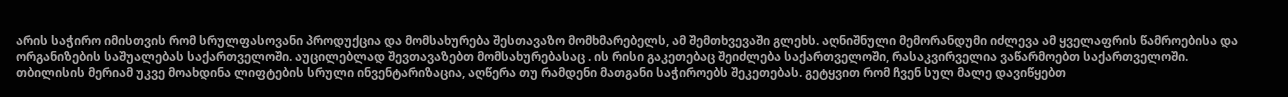არის საჭირო იმისთვის რომ სრულფასოვანი პროდუქცია და მომსახურება შესთავაზო მომხმარებელს, ამ შემთხვევაში გლეხს. აღნიშნული მემორანდუმი იძლევა ამ ყველაფრის წამროებისა და ორგანიზების საშუალებას საქართველოში. აუცილებლად შევთავაზებთ მომსახურებასაც . ის რისი გაკეთებაც შეიძლება საქართველოში, რასაკვირველია ვაწარმოებთ საქართველოში.
თბილისის მერიამ უკვე მოახდინა ლიფტების სრული ინვენტარიზაცია, აღწერა თუ რამდენი მათგანი საჭიროებს შეკეთებას. გეტყვით რომ ჩვენ სულ მალე დავიწყებთ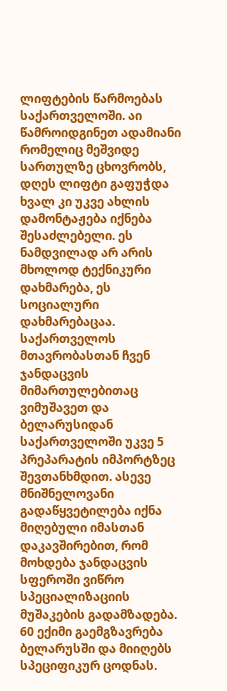ლიფტების წარმოებას საქართველოში. აი წამროიდგინეთ ადამიანი რომელიც მეშვიდე სართულზე ცხოვრობს, დღეს ლიფტი გაფუჭდა ხვალ კი უკვე ახლის დამონტაჟება იქნება შესაძლებელი. ეს ნამდვილად არ არის მხოლოდ ტექნიკური დახმარება, ეს სოციალური დახმარებაცაა. საქართველოს მთავრობასთან ჩვენ ჯანდაცვის მიმართულებითაც ვიმუშავეთ და ბელარუსიდან საქართველოში უკვე 5 პრეპარატის იმპორტზეც შევთანხმდით. ასევე მნიშნელოვანი გადაწყვეტილება იქნა მიღებული იმასთან დაკავშირებით, რომ მოხდება ჯანდაცვის სფეროში ვიწრო სპეციალიზაციის მუშაკების გადამზადება. 60 ექიმი გაემგზავრება ბელარუსში და მიიღებს სპეციფიკურ ცოდნას.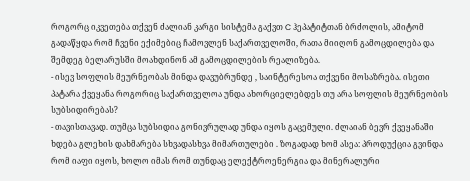როგორც იკვეთება თქვენ ძალიან კარგი სისტემა გაქვთ C ჰეპატიტთან ბრძოლის, ამიტომ გადაწყდა რომ ჩვენი ექიმებიც ჩამოვლენ საქართველოში, რათა მიიღონ გამოცდილება და შემდეგ ბელარუსში მოახდინონ ამ გამოცდილების რეალიზება.
- ისევ სოფლის მეურნეობას მინდა დავუბრუნდე , საინტერესოა თქვენი მოსაზრება. ისეთი პატარა ქვეყანა როგორიც საქართველოა უნდა ახორციელებდეს თუ არა სოფლის მეურნეობის სუბსიდირებას?
- თავისთავად. თუმცა სუბსიდია გონივრულად უნდა იყოს გაცემული. ძლაიან ბევრ ქვეყანაში ხდება გლეხის დახმარება სხვადასხვა მიმართულები . ზოგადად ხომ ასეა: პროდუქცია გვინდა რომ იაფი იყოს, ხოლო იმას რომ თუნდაც ელექტროენერგია და მინერალური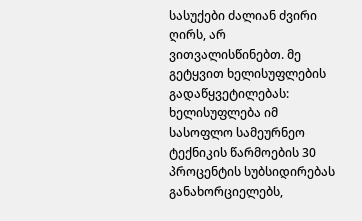სასუქები ძალიან ძვირი ღირს, არ ვითვალისწინებთ. მე გეტყვით ხელისუფლების გადაწყვეტილებას: ხელისუფლება იმ სასოფლო სამეურნეო ტექნიკის წარმოების 30 პროცენტის სუბსიდირებას განახორციელებს,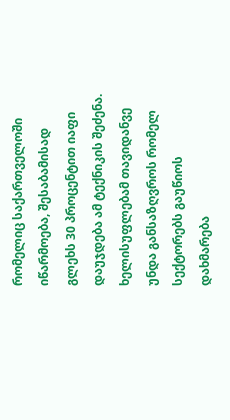რომელიც საქართველოში იწარმოება, შესაბამისად გლეხს 30 პროცენტით იაფი დაუჯდება ამ ტექნიკის შეძენა. ხელისუფლებამ თავიდანვე უნდა განსაზღვროს რომელ სექტორებს გაუწიოს დახმარება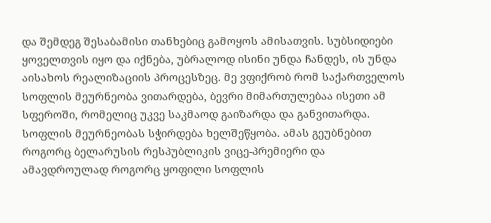და შემდეგ შესაბამისი თანხებიც გამოყოს ამისათვის. სუბსიდიები ყოველთვის იყო და იქნება, უბრალოდ ისინი უნდა ჩანდეს, ის უნდა აისახოს რეალიზაციის პროცესზეც. მე ვფიქრობ რომ საქართველოს სოფლის მეურნეობა ვითარდება, ბევრი მიმართულებაა ისეთი ამ სფეროში, რომელიც უკვე საკმაოდ გაიზარდა და განვითარდა. სოფლის მეურნეობას სჭირდება ხელშეწყობა. ამას გეუბნებით როგორც ბელარუსის რესპუბლიკის ვიცე-პრემიერი და ამავდროულად როგორც ყოფილი სოფლის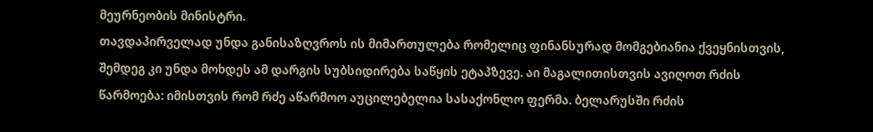მეურნეობის მინისტრი.
თავდაპირველად უნდა განისაზღვროს ის მიმართულება რომელიც ფინანსურად მომგებიანია ქვეყნისთვის, შემდეგ კი უნდა მოხდეს ამ დარგის სუბსიდირება საწყის ეტაპზევე. აი მაგალითისთვის ავიღოთ რძის წარმოება: იმისთვის რომ რძე აწარმოო აუცილებელია სასაქონლო ფერმა. ბელარუსში რძის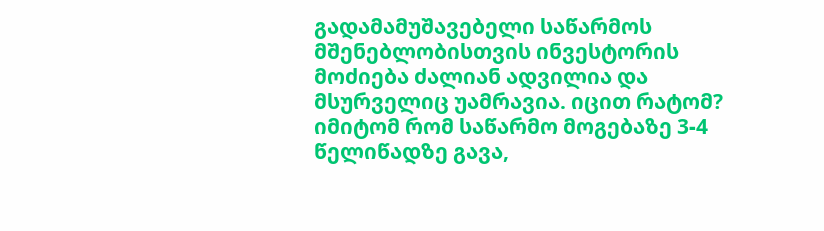გადამამუშავებელი საწარმოს მშენებლობისთვის ინვესტორის მოძიება ძალიან ადვილია და მსურველიც უამრავია. იცით რატომ? იმიტომ რომ საწარმო მოგებაზე 3-4 წელიწადზე გავა,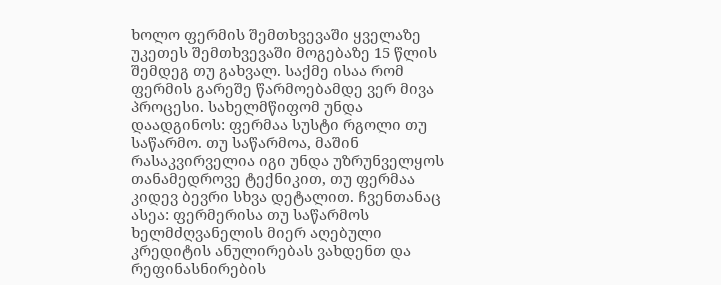ხოლო ფერმის შემთხვევაში ყველაზე უკეთეს შემთხვევაში მოგებაზე 15 წლის შემდეგ თუ გახვალ. საქმე ისაა რომ ფერმის გარეშე წარმოებამდე ვერ მივა პროცესი. სახელმწიფომ უნდა დაადგინოს: ფერმაა სუსტი რგოლი თუ საწარმო. თუ საწარმოა, მაშინ რასაკვირველია იგი უნდა უზრუნველყოს თანამედროვე ტექნიკით, თუ ფერმაა კიდევ ბევრი სხვა დეტალით. ჩვენთანაც ასეა: ფერმერისა თუ საწარმოს ხელმძღვანელის მიერ აღებული კრედიტის ანულირებას ვახდენთ და რეფინასნირების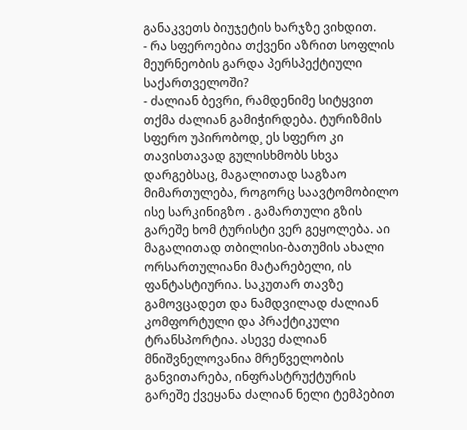განაკვეთს ბიუჯეტის ხარჯზე ვიხდით.
- რა სფეროებია თქვენი აზრით სოფლის მეურნეობის გარდა პერსპექტიული საქართველოში?
- ძალიან ბევრი, რამდენიმე სიტყვით თქმა ძალიან გამიჭირდება. ტურიზმის სფერო უპირობოდ¸ ეს სფერო კი თავისთავად გულისხმობს სხვა დარგებსაც, მაგალითად საგზაო მიმართულება, როგორც საავტომობილო ისე სარკინიგზო . გამართული გზის გარეშე ხომ ტურისტი ვერ გეყოლება. აი მაგალითად თბილისი-ბათუმის ახალი ორსართულიანი მატარებელი, ის ფანტასტიურია. საკუთარ თავზე გამოვცადეთ და ნამდვილად ძალიან კომფორტული და პრაქტიკული ტრანსპორტია. ასევე ძალიან მნიშვნელოვანია მრეწველობის განვითარება, ინფრასტრუქტურის გარეშე ქვეყანა ძალიან ნელი ტემპებით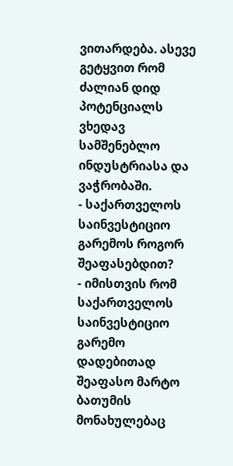ვითარდება. ასევე გეტყვით რომ ძალიან დიდ პოტენციალს ვხედავ სამშენებლო ინდუსტრიასა და ვაჭრობაში.
- საქართველოს საინვესტიციო გარემოს როგორ შეაფასებდით?
- იმისთვის რომ საქართველოს საინვესტიციო გარემო დადებითად შეაფასო მარტო ბათუმის მონახულებაც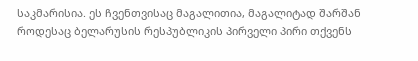საკმარისია. ეს ჩვენთვისაც მაგალითია, მაგალიტად შარშან როდესაც ბელარუსის რესპუბლიკის პირველი პირი თქვენს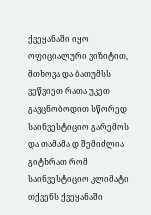ქვეყანაში იყო ოფიციალური ვიზიტით, მთხოვა და ბათუმსს ვეწვიეთ რათა უკეთ გავცნობოდით სწორედ საინვესტიციო გარემოს და თამამა დ შემიძლია გიტხრათ რომ საინვესტიციო კლიმატი თქვენს ქვეყანაში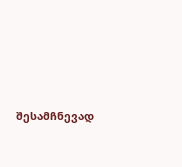შესამჩნევად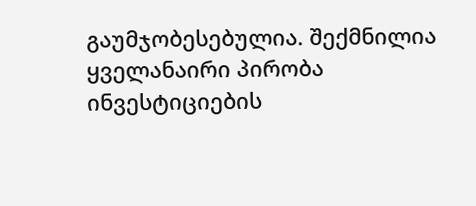გაუმჯობესებულია. შექმნილია ყველანაირი პირობა ინვესტიციების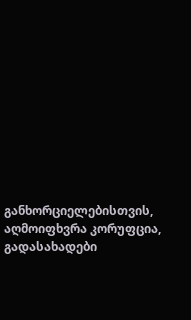განხორციელებისთვის, აღმოიფხვრა კორუფცია, გადასახადები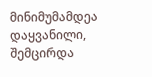მინიმუმამდეა დაყვანილი, შემცირდა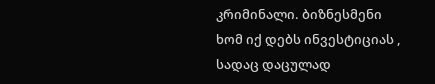კრიმინალი. ბიზნესმენი ხომ იქ დებს ინვესტიციას , სადაც დაცულად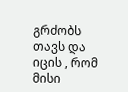გრძობს თავს და იცის , რომ მისი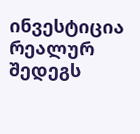ინვესტიცია რეალურ შედეგს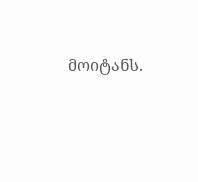მოიტანს.